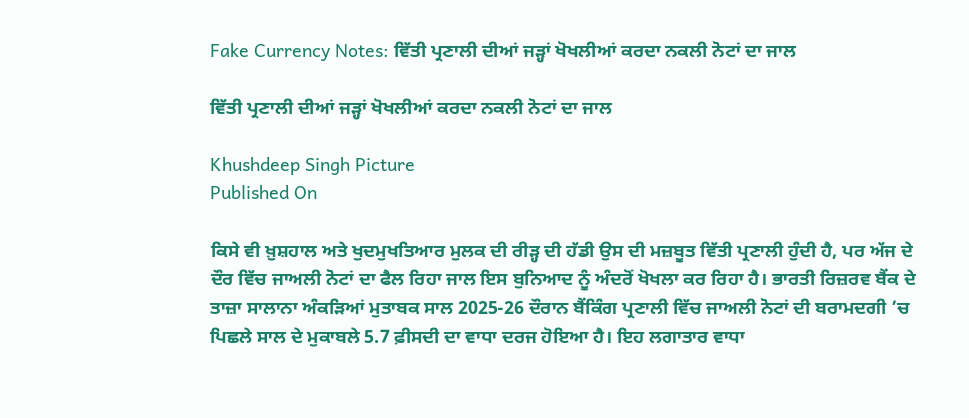Fake Currency Notes: ਵਿੱਤੀ ਪ੍ਰਣਾਲੀ ਦੀਆਂ ਜੜ੍ਹਾਂ ਖੋਖਲੀਆਂ ਕਰਦਾ ਨਕਲੀ ਨੋਟਾਂ ਦਾ ਜਾਲ

ਵਿੱਤੀ ਪ੍ਰਣਾਲੀ ਦੀਆਂ ਜੜ੍ਹਾਂ ਖੋਖਲੀਆਂ ਕਰਦਾ ਨਕਲੀ ਨੋਟਾਂ ਦਾ ਜਾਲ

Khushdeep Singh Picture
Published On

ਕਿਸੇ ਵੀ ਖ਼ੁਸ਼ਹਾਲ ਅਤੇ ਖੁਦਮੁਖਤਿਆਰ ਮੁਲਕ ਦੀ ਰੀੜ੍ਹ ਦੀ ਹੱਡੀ ਉਸ ਦੀ ਮਜ਼ਬੂਤ ਵਿੱਤੀ ਪ੍ਰਣਾਲੀ ਹੁੰਦੀ ਹੈ, ਪਰ ਅੱਜ ਦੇ ਦੌਰ ਵਿੱਚ ਜਾਅਲੀ ਨੋਟਾਂ ਦਾ ਫੈਲ ਰਿਹਾ ਜਾਲ ਇਸ ਬੁਨਿਆਦ ਨੂੰ ਅੰਦਰੋਂ ਖੋਖਲਾ ਕਰ ਰਿਹਾ ਹੈ। ਭਾਰਤੀ ਰਿਜ਼ਰਵ ਬੈਂਕ ਦੇ ਤਾਜ਼ਾ ਸਾਲਾਨਾ ਅੰਕੜਿਆਂ ਮੁਤਾਬਕ ਸਾਲ 2025-26 ਦੌਰਾਨ ਬੈਂਕਿੰਗ ਪ੍ਰਣਾਲੀ ਵਿੱਚ ਜਾਅਲੀ ਨੋਟਾਂ ਦੀ ਬਰਾਮਦਗੀ ’ਚ ਪਿਛਲੇ ਸਾਲ ਦੇ ਮੁਕਾਬਲੇ 5.7 ਫ਼ੀਸਦੀ ਦਾ ਵਾਧਾ ਦਰਜ ਹੋਇਆ ਹੈ। ਇਹ ਲਗਾਤਾਰ ਵਾਧਾ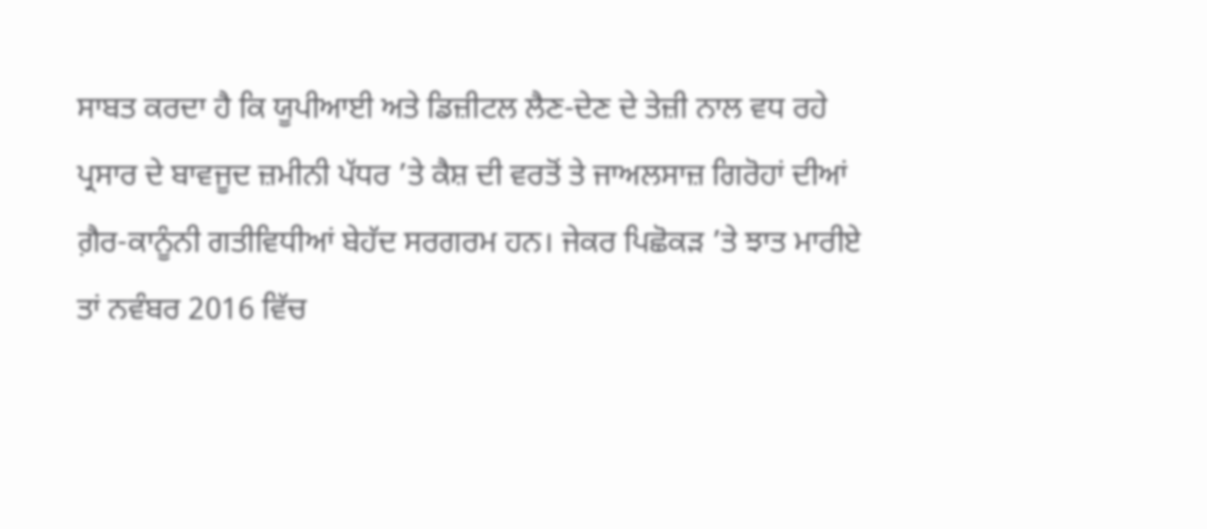ਸਾਬਤ ਕਰਦਾ ਹੈ ਕਿ ਯੂਪੀਆਈ ਅਤੇ ਡਿਜ਼ੀਟਲ ਲੈਣ-ਦੇਣ ਦੇ ਤੇਜ਼ੀ ਨਾਲ ਵਧ ਰਹੇ ਪ੍ਰਸਾਰ ਦੇ ਬਾਵਜੂਦ ਜ਼ਮੀਨੀ ਪੱਧਰ ’ਤੇ ਕੈਸ਼ ਦੀ ਵਰਤੋਂ ਤੇ ਜਾਅਲਸਾਜ਼ ਗਿਰੋਹਾਂ ਦੀਆਂ ਗ਼ੈਰ-ਕਾਨੂੰਨੀ ਗਤੀਵਿਧੀਆਂ ਬੇਹੱਦ ਸਰਗਰਮ ਹਨ। ਜੇਕਰ ਪਿਛੋਕੜ ’ਤੇ ਝਾਤ ਮਾਰੀਏ ਤਾਂ ਨਵੰਬਰ 2016 ਵਿੱਚ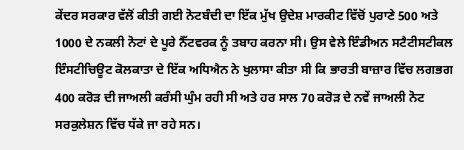ਕੇਂਦਰ ਸਰਕਾਰ ਵੱਲੋਂ ਕੀਤੀ ਗਈ ਨੋਟਬੰਦੀ ਦਾ ਇੱਕ ਮੁੱਖ ਉਦੇਸ਼ ਮਾਰਕੀਟ ਵਿੱਚੋਂ ਪੁਰਾਣੇ 500 ਅਤੇ 1000 ਦੇ ਨਕਲੀ ਨੋਟਾਂ ਦੇ ਪੂਰੇ ਨੈੱਟਵਰਕ ਨੂੰ ਤਬਾਹ ਕਰਨਾ ਸੀ। ਉਸ ਵੇਲੇ ਇੰਡੀਅਨ ਸਟੈਟੀਸਟੀਕਲ ਇੰਸਟੀਚਿਊਟ ਕੋਲਕਾਤਾ ਦੇ ਇੱਕ ਅਧਿਐਨ ਨੇ ਖੁਲਾਸਾ ਕੀਤਾ ਸੀ ਕਿ ਭਾਰਤੀ ਬਾਜ਼ਾਰ ਵਿੱਚ ਲਗਭਗ 400 ਕਰੋੜ ਦੀ ਜਾਅਲੀ ਕਰੰਸੀ ਘੁੰਮ ਰਹੀ ਸੀ ਅਤੇ ਹਰ ਸਾਲ 70 ਕਰੋੜ ਦੇ ਨਵੇਂ ਜਾਅਲੀ ਨੋਟ ਸਰਕੁਲੇਸ਼ਨ ਵਿੱਚ ਧੱਕੇ ਜਾ ਰਹੇ ਸਨ।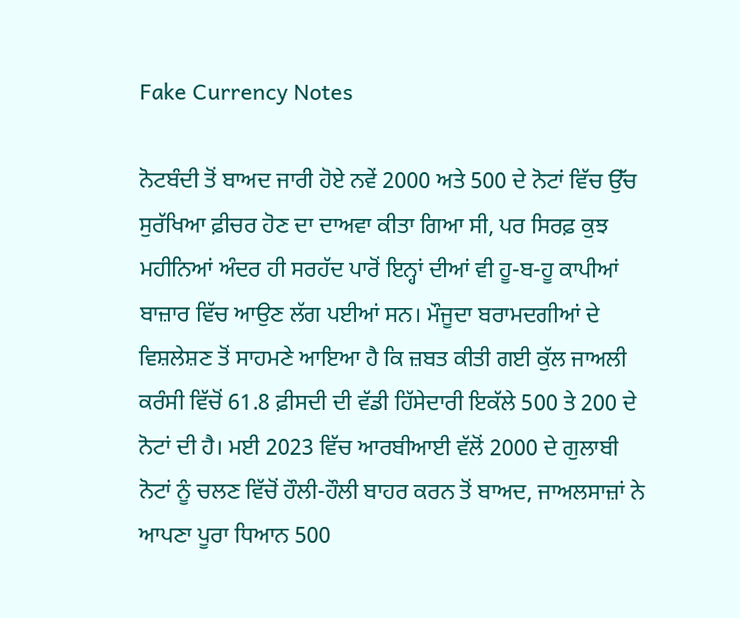Fake Currency Notes

ਨੋਟਬੰਦੀ ਤੋਂ ਬਾਅਦ ਜਾਰੀ ਹੋਏ ਨਵੇਂ 2000 ਅਤੇ 500 ਦੇ ਨੋਟਾਂ ਵਿੱਚ ਉੱਚ ਸੁਰੱਖਿਆ ਫ਼ੀਚਰ ਹੋਣ ਦਾ ਦਾਅਵਾ ਕੀਤਾ ਗਿਆ ਸੀ, ਪਰ ਸਿਰਫ਼ ਕੁਝ ਮਹੀਨਿਆਂ ਅੰਦਰ ਹੀ ਸਰਹੱਦ ਪਾਰੋਂ ਇਨ੍ਹਾਂ ਦੀਆਂ ਵੀ ਹੂ-ਬ-ਹੂ ਕਾਪੀਆਂ ਬਾਜ਼ਾਰ ਵਿੱਚ ਆਉਣ ਲੱਗ ਪਈਆਂ ਸਨ। ਮੌਜੂਦਾ ਬਰਾਮਦਗੀਆਂ ਦੇ ਵਿਸ਼ਲੇਸ਼ਣ ਤੋਂ ਸਾਹਮਣੇ ਆਇਆ ਹੈ ਕਿ ਜ਼ਬਤ ਕੀਤੀ ਗਈ ਕੁੱਲ ਜਾਅਲੀ ਕਰੰਸੀ ਵਿੱਚੋਂ 61.8 ਫ਼ੀਸਦੀ ਦੀ ਵੱਡੀ ਹਿੱਸੇਦਾਰੀ ਇਕੱਲੇ 500 ਤੇ 200 ਦੇ ਨੋਟਾਂ ਦੀ ਹੈ। ਮਈ 2023 ਵਿੱਚ ਆਰਬੀਆਈ ਵੱਲੋਂ 2000 ਦੇ ਗੁਲਾਬੀ ਨੋਟਾਂ ਨੂੰ ਚਲਣ ਵਿੱਚੋਂ ਹੌਲੀ-ਹੌਲੀ ਬਾਹਰ ਕਰਨ ਤੋਂ ਬਾਅਦ, ਜਾਅਲਸਾਜ਼ਾਂ ਨੇ ਆਪਣਾ ਪੂਰਾ ਧਿਆਨ 500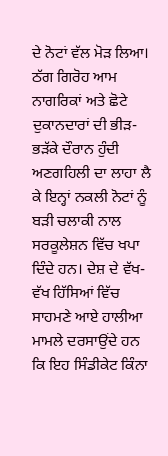ਦੇ ਨੋਟਾਂ ਵੱਲ ਮੋੜ ਲਿਆ। ਠੱਗ ਗਿਰੋਹ ਆਮ ਨਾਗਰਿਕਾਂ ਅਤੇ ਛੋਟੇ ਦੁਕਾਨਦਾਰਾਂ ਦੀ ਭੀੜ-ਭੜੱਕੇ ਦੌਰਾਨ ਹੁੰਦੀ ਅਣਗਹਿਲੀ ਦਾ ਲਾਹਾ ਲੈ ਕੇ ਇਨ੍ਹਾਂ ਨਕਲੀ ਨੋਟਾਂ ਨੂੰ ਬੜੀ ਚਲਾਕੀ ਨਾਲ ਸਰਕੂਲੇਸ਼ਨ ਵਿੱਚ ਖਪਾ ਦਿੰਦੇ ਹਨ। ਦੇਸ਼ ਦੇ ਵੱਖ-ਵੱਖ ਹਿੱਸਿਆਂ ਵਿੱਚ ਸਾਹਮਣੇ ਆਏ ਹਾਲੀਆ ਮਾਮਲੇ ਦਰਸਾਉਂਦੇ ਹਨ ਕਿ ਇਹ ਸਿੰਡੀਕੇਟ ਕਿੰਨਾ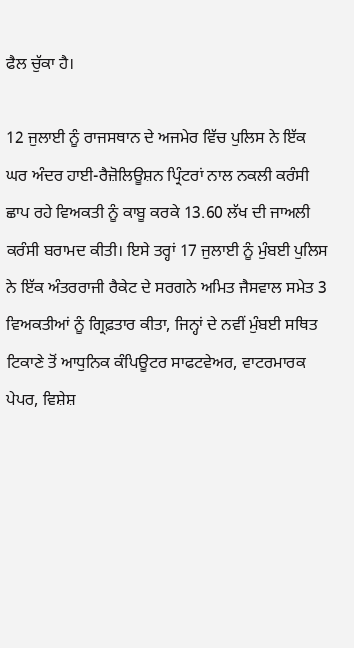ਫੈਲ ਚੁੱਕਾ ਹੈ।

12 ਜੁਲਾਈ ਨੂੰ ਰਾਜਸਥਾਨ ਦੇ ਅਜਮੇਰ ਵਿੱਚ ਪੁਲਿਸ ਨੇ ਇੱਕ ਘਰ ਅੰਦਰ ਹਾਈ-ਰੈਜ਼ੋਲਿਊਸ਼ਨ ਪ੍ਰਿੰਟਰਾਂ ਨਾਲ ਨਕਲੀ ਕਰੰਸੀ ਛਾਪ ਰਹੇ ਵਿਅਕਤੀ ਨੂੰ ਕਾਬੂ ਕਰਕੇ 13.60 ਲੱਖ ਦੀ ਜਾਅਲੀ ਕਰੰਸੀ ਬਰਾਮਦ ਕੀਤੀ। ਇਸੇ ਤਰ੍ਹਾਂ 17 ਜੁਲਾਈ ਨੂੰ ਮੁੰਬਈ ਪੁਲਿਸ ਨੇ ਇੱਕ ਅੰਤਰਰਾਜੀ ਰੈਕੇਟ ਦੇ ਸਰਗਨੇ ਅਮਿਤ ਜੈਸਵਾਲ ਸਮੇਤ 3 ਵਿਅਕਤੀਆਂ ਨੂੰ ਗ੍ਰਿਫ਼ਤਾਰ ਕੀਤਾ, ਜਿਨ੍ਹਾਂ ਦੇ ਨਵੀਂ ਮੁੰਬਈ ਸਥਿਤ ਟਿਕਾਣੇ ਤੋਂ ਆਧੁਨਿਕ ਕੰਪਿਊਟਰ ਸਾਫਟਵੇਅਰ, ਵਾਟਰਮਾਰਕ ਪੇਪਰ, ਵਿਸ਼ੇਸ਼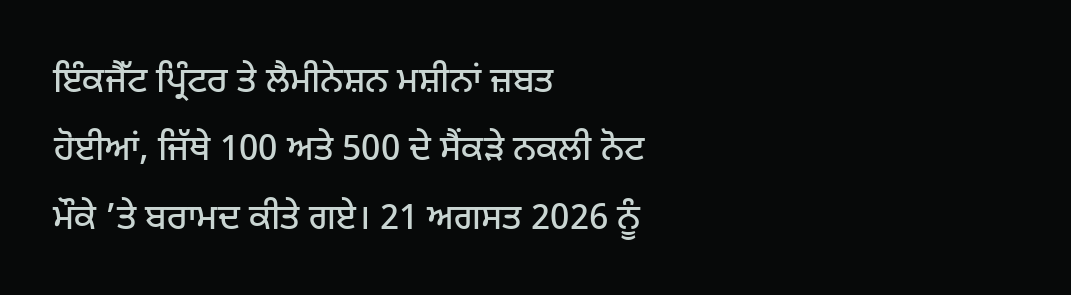ਇੰਕਜੈੱਟ ਪ੍ਰਿੰਟਰ ਤੇ ਲੈਮੀਨੇਸ਼ਨ ਮਸ਼ੀਨਾਂ ਜ਼ਬਤ ਹੋਈਆਂ, ਜਿੱਥੇ 100 ਅਤੇ 500 ਦੇ ਸੈਂਕੜੇ ਨਕਲੀ ਨੋਟ ਮੌਕੇ ’ਤੇ ਬਰਾਮਦ ਕੀਤੇ ਗਏ। 21 ਅਗਸਤ 2026 ਨੂੰ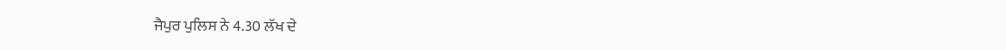ਜੈਪੁਰ ਪੁਲਿਸ ਨੇ 4.30 ਲੱਖ ਦੇ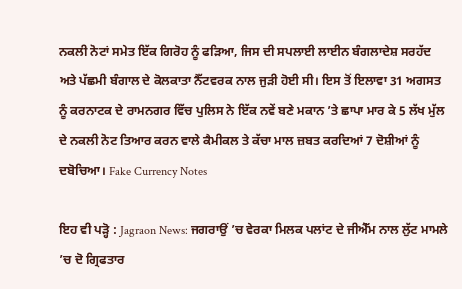ਨਕਲੀ ਨੋਟਾਂ ਸਮੇਤ ਇੱਕ ਗਿਰੋਹ ਨੂੰ ਫੜਿਆ, ਜਿਸ ਦੀ ਸਪਲਾਈ ਲਾਈਨ ਬੰਗਲਾਦੇਸ਼ ਸਰਹੱਦ ਅਤੇ ਪੱਛਮੀ ਬੰਗਾਲ ਦੇ ਕੋਲਕਾਤਾ ਨੈੱਟਵਰਕ ਨਾਲ ਜੁੜੀ ਹੋਈ ਸੀ। ਇਸ ਤੋਂ ਇਲਾਵਾ 31 ਅਗਸਤ ਨੂੰ ਕਰਨਾਟਕ ਦੇ ਰਾਮਨਗਰ ਵਿੱਚ ਪੁਲਿਸ ਨੇ ਇੱਕ ਨਵੇਂ ਬਣੇ ਮਕਾਨ ’ਤੇ ਛਾਪਾ ਮਾਰ ਕੇ 5 ਲੱਖ ਮੁੱਲ ਦੇ ਨਕਲੀ ਨੋਟ ਤਿਆਰ ਕਰਨ ਵਾਲੇ ਕੈਮੀਕਲ ਤੇ ਕੱਚਾ ਮਾਲ ਜ਼ਬਤ ਕਰਦਿਆਂ 7 ਦੋਸ਼ੀਆਂ ਨੂੰ ਦਬੋਚਿਆ। Fake Currency Notes

ਇਹ ਵੀ ਪੜ੍ਹੋ : Jagraon News: ਜਗਰਾਉਂ ’ਚ ਵੇਰਕਾ ਮਿਲਕ ਪਲਾਂਟ ਦੇ ਜੀਐੱਮ ਨਾਲ ਲੁੱਟ ਮਾਮਲੇ ’ਚ ਦੋ ਗ੍ਰਿਫਤਾਰ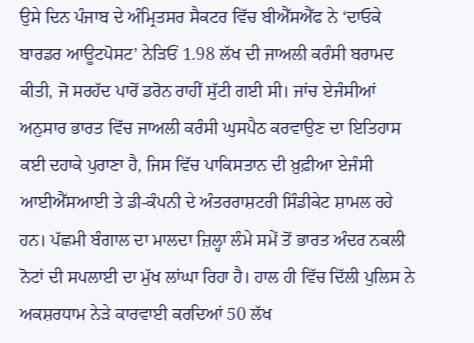ਉਸੇ ਦਿਨ ਪੰਜਾਬ ਦੇ ਅੰਮ੍ਰਿਤਸਰ ਸੈਕਟਰ ਵਿੱਚ ਬੀਐੱਸਐੱਫ ਨੇ ‘ਦਾਓਕੇ ਬਾਰਡਰ ਆਊਟਪੋਸਟ’ ਨੇੜਿਓਂ 1.98 ਲੱਖ ਦੀ ਜਾਅਲੀ ਕਰੰਸੀ ਬਰਾਮਦ ਕੀਤੀ, ਜੋ ਸਰਹੱਦ ਪਾਰੋਂ ਡਰੋਨ ਰਾਹੀਂ ਸੁੱਟੀ ਗਈ ਸੀ। ਜਾਂਚ ਏਜੰਸੀਆਂ ਅਨੁਸਾਰ ਭਾਰਤ ਵਿੱਚ ਜਾਅਲੀ ਕਰੰਸੀ ਘੁਸਪੈਠ ਕਰਵਾਉਣ ਦਾ ਇਤਿਹਾਸ ਕਈ ਦਹਾਕੇ ਪੁਰਾਣਾ ਹੈ, ਜਿਸ ਵਿੱਚ ਪਾਕਿਸਤਾਨ ਦੀ ਖ਼ੁਫ਼ੀਆ ਏਜੰਸੀ ਆਈਐੱਸਆਈ ਤੇ ਡੀ-ਕੰਪਨੀ ਦੇ ਅੰਤਰਰਾਸ਼ਟਰੀ ਸਿੰਡੀਕੇਟ ਸ਼ਾਮਲ ਰਹੇ ਹਨ। ਪੱਛਮੀ ਬੰਗਾਲ ਦਾ ਮਾਲਦਾ ਜ਼ਿਲ੍ਹਾ ਲੰਮੇ ਸਮੇਂ ਤੋਂ ਭਾਰਤ ਅੰਦਰ ਨਕਲੀ ਨੋਟਾਂ ਦੀ ਸਪਲਾਈ ਦਾ ਮੁੱਖ ਲਾਂਘਾ ਰਿਹਾ ਹੈ। ਹਾਲ ਹੀ ਵਿੱਚ ਦਿੱਲੀ ਪੁਲਿਸ ਨੇ ਅਕਸ਼ਰਧਾਮ ਨੇੜੇ ਕਾਰਵਾਈ ਕਰਦਿਆਂ 50 ਲੱਖ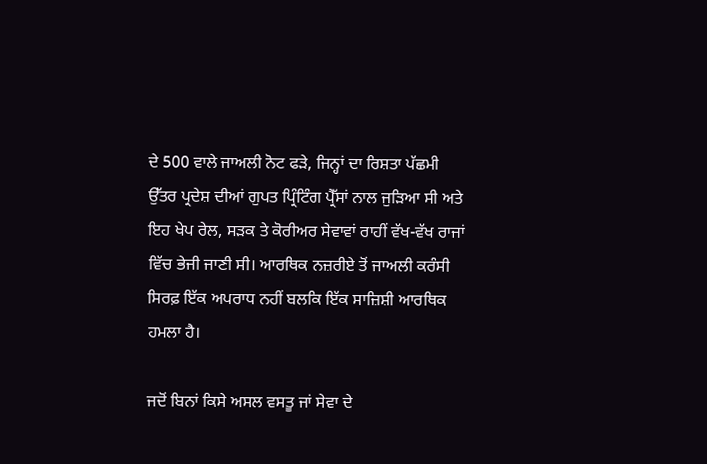ਦੇ 500 ਵਾਲੇ ਜਾਅਲੀ ਨੋਟ ਫੜੇ, ਜਿਨ੍ਹਾਂ ਦਾ ਰਿਸ਼ਤਾ ਪੱਛਮੀ ਉੱਤਰ ਪ੍ਰਦੇਸ਼ ਦੀਆਂ ਗੁਪਤ ਪ੍ਰਿੰਟਿੰਗ ਪ੍ਰੈੱਸਾਂ ਨਾਲ ਜੁੜਿਆ ਸੀ ਅਤੇ ਇਹ ਖੇਪ ਰੇਲ, ਸੜਕ ਤੇ ਕੋਰੀਅਰ ਸੇਵਾਵਾਂ ਰਾਹੀਂ ਵੱਖ-ਵੱਖ ਰਾਜਾਂ ਵਿੱਚ ਭੇਜੀ ਜਾਣੀ ਸੀ। ਆਰਥਿਕ ਨਜ਼ਰੀਏ ਤੋਂ ਜਾਅਲੀ ਕਰੰਸੀ ਸਿਰਫ਼ ਇੱਕ ਅਪਰਾਧ ਨਹੀਂ ਬਲਕਿ ਇੱਕ ਸਾਜ਼ਿਸ਼ੀ ਆਰਥਿਕ ਹਮਲਾ ਹੈ।

ਜਦੋਂ ਬਿਨਾਂ ਕਿਸੇ ਅਸਲ ਵਸਤੂ ਜਾਂ ਸੇਵਾ ਦੇ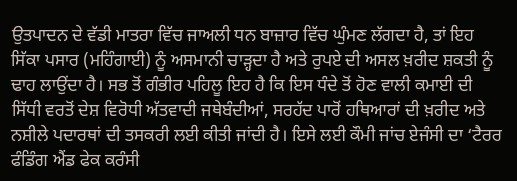ਉਤਪਾਦਨ ਦੇ ਵੱਡੀ ਮਾਤਰਾ ਵਿੱਚ ਜਾਅਲੀ ਧਨ ਬਾਜ਼ਾਰ ਵਿੱਚ ਘੁੰਮਣ ਲੱਗਦਾ ਹੈ, ਤਾਂ ਇਹ ਸਿੱਕਾ ਪਸਾਰ (ਮਹਿੰਗਾਈ) ਨੂੰ ਅਸਮਾਨੀ ਚਾੜ੍ਹਦਾ ਹੈ ਅਤੇ ਰੁਪਏ ਦੀ ਅਸਲ ਖ਼ਰੀਦ ਸ਼ਕਤੀ ਨੂੰ ਢਾਹ ਲਾਉਂਦਾ ਹੈ। ਸਭ ਤੋਂ ਗੰਭੀਰ ਪਹਿਲੂ ਇਹ ਹੈ ਕਿ ਇਸ ਧੰਦੇ ਤੋਂ ਹੋਣ ਵਾਲੀ ਕਮਾਈ ਦੀ ਸਿੱਧੀ ਵਰਤੋਂ ਦੇਸ਼ ਵਿਰੋਧੀ ਅੱਤਵਾਦੀ ਜਥੇਬੰਦੀਆਂ, ਸਰਹੱਦ ਪਾਰੋਂ ਹਥਿਆਰਾਂ ਦੀ ਖ਼ਰੀਦ ਅਤੇ ਨਸ਼ੀਲੇ ਪਦਾਰਥਾਂ ਦੀ ਤਸਕਰੀ ਲਈ ਕੀਤੀ ਜਾਂਦੀ ਹੈ। ਇਸੇ ਲਈ ਕੌਮੀ ਜਾਂਚ ਏਜੰਸੀ ਦਾ ‘ਟੈਰਰ ਫੰਡਿੰਗ ਐਂਡ ਫੇਕ ਕਰੰਸੀ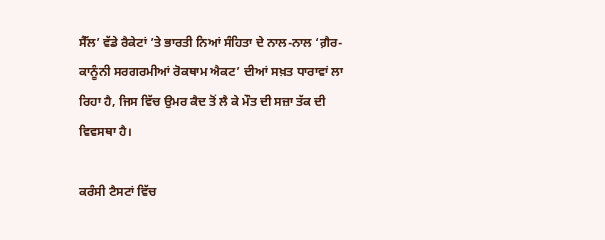ਸੈੱਲ’ ਵੱਡੇ ਰੈਕੇਟਾਂ ’ਤੇ ਭਾਰਤੀ ਨਿਆਂ ਸੰਹਿਤਾ ਦੇ ਨਾਲ-ਨਾਲ ‘ਗ਼ੈਰ-ਕਾਨੂੰਨੀ ਸਰਗਰਮੀਆਂ ਰੋਕਥਾਮ ਐਕਟ’ ਦੀਆਂ ਸਖ਼ਤ ਧਾਰਾਵਾਂ ਲਾ ਰਿਹਾ ਹੈ, ਜਿਸ ਵਿੱਚ ਉਮਰ ਕੈਦ ਤੋਂ ਲੈ ਕੇ ਮੌਤ ਦੀ ਸਜ਼ਾ ਤੱਕ ਦੀ ਵਿਵਸਥਾ ਹੈ।

ਕਰੰਸੀ ਟੈਸਟਾਂ ਵਿੱਚ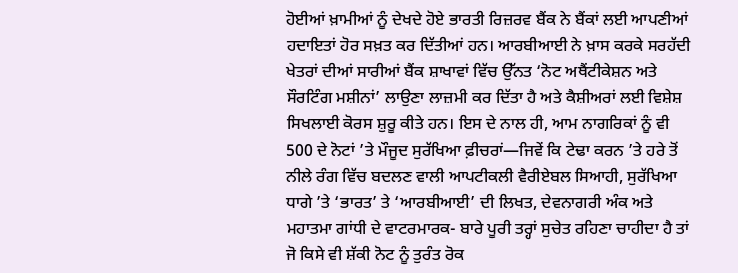ਹੋਈਆਂ ਖ਼ਾਮੀਆਂ ਨੂੰ ਦੇਖਦੇ ਹੋਏ ਭਾਰਤੀ ਰਿਜ਼ਰਵ ਬੈਂਕ ਨੇ ਬੈਂਕਾਂ ਲਈ ਆਪਣੀਆਂ ਹਦਾਇਤਾਂ ਹੋਰ ਸਖ਼ਤ ਕਰ ਦਿੱਤੀਆਂ ਹਨ। ਆਰਬੀਆਈ ਨੇ ਖ਼ਾਸ ਕਰਕੇ ਸਰਹੱਦੀ ਖੇਤਰਾਂ ਦੀਆਂ ਸਾਰੀਆਂ ਬੈਂਕ ਸ਼ਾਖਾਵਾਂ ਵਿੱਚ ਉੱਨਤ ‘ਨੋਟ ਅਥੈਂਟੀਕੇਸ਼ਨ ਅਤੇ ਸੌਰਟਿੰਗ ਮਸ਼ੀਨਾਂ’ ਲਾਉਣਾ ਲਾਜ਼ਮੀ ਕਰ ਦਿੱਤਾ ਹੈ ਅਤੇ ਕੈਸ਼ੀਅਰਾਂ ਲਈ ਵਿਸ਼ੇਸ਼ ਸਿਖਲਾਈ ਕੋਰਸ ਸ਼ੁਰੂ ਕੀਤੇ ਹਨ। ਇਸ ਦੇ ਨਾਲ ਹੀ, ਆਮ ਨਾਗਰਿਕਾਂ ਨੂੰ ਵੀ 500 ਦੇ ਨੋਟਾਂ ’ਤੇ ਮੌਜੂਦ ਸੁਰੱਖਿਆ ਫ਼ੀਚਰਾਂ—ਜਿਵੇਂ ਕਿ ਟੇਢਾ ਕਰਨ ’ਤੇ ਹਰੇ ਤੋਂ ਨੀਲੇ ਰੰਗ ਵਿੱਚ ਬਦਲਣ ਵਾਲੀ ਆਪਟੀਕਲੀ ਵੈਰੀਏਬਲ ਸਿਆਹੀ, ਸੁਰੱਖਿਆ ਧਾਗੇ ’ਤੇ ‘ਭਾਰਤ’ ਤੇ ‘ਆਰਬੀਆਈ’ ਦੀ ਲਿਖਤ, ਦੇਵਨਾਗਰੀ ਅੰਕ ਅਤੇ ਮਹਾਤਮਾ ਗਾਂਧੀ ਦੇ ਵਾਟਰਮਾਰਕ- ਬਾਰੇ ਪੂਰੀ ਤਰ੍ਹਾਂ ਸੁਚੇਤ ਰਹਿਣਾ ਚਾਹੀਦਾ ਹੈ ਤਾਂ ਜੋ ਕਿਸੇ ਵੀ ਸ਼ੱਕੀ ਨੋਟ ਨੂੰ ਤੁਰੰਤ ਰੋਕ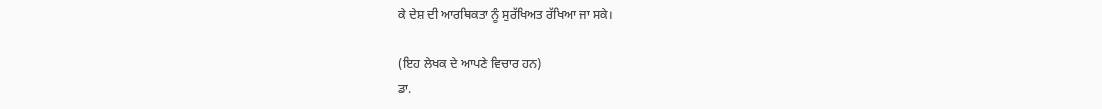ਕੇ ਦੇਸ਼ ਦੀ ਆਰਥਿਕਤਾ ਨੂੰ ਸੁਰੱਖਿਅਤ ਰੱਖਿਆ ਜਾ ਸਕੇ।

(ਇਹ ਲੇਖਕ ਦੇ ਆਪਣੇ ਵਿਚਾਰ ਹਨ)
ਡਾ.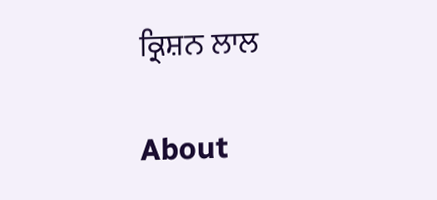ਕ੍ਰਿਸ਼ਨ ਲਾਲ

About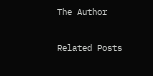The Author

Related Posts